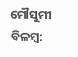ମୌସୁମୀ ବିଳମ୍ବ: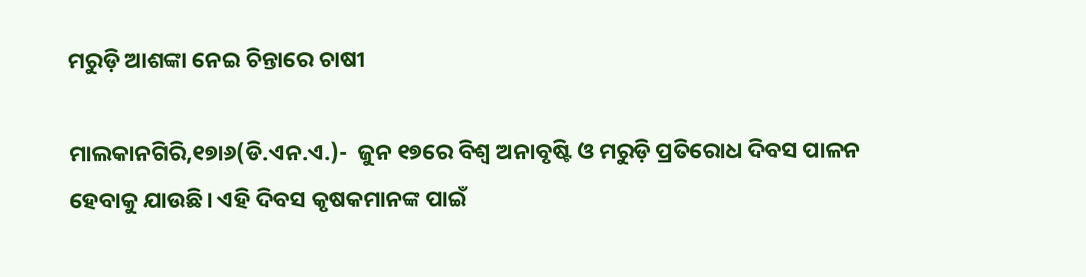ମରୁଡ଼ି ଆଶଙ୍କା ନେଇ ଚିନ୍ତାରେ ଚାଷୀ

ମାଲକାନଗିରି,୧୭ା୬(ଡି.ଏନ.ଏ.)-  ଜୁନ ୧୭ରେ ବିଶ୍ୱ ଅନାବୃଷ୍ଟି ଓ ମରୁଡ଼ି ପ୍ରତିରୋଧ ଦିବସ ପାଳନ ହେବାକୁ ଯାଉଛି। ଏହି ଦିବସ କୃଷକମାନଙ୍କ ପାଇଁ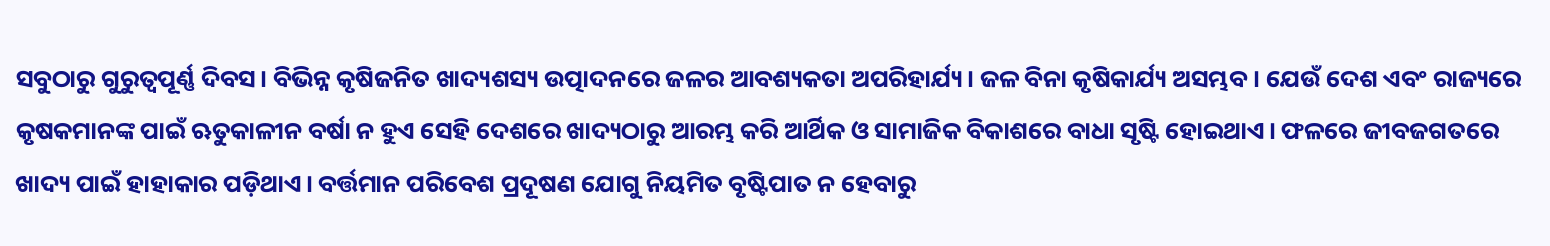ସବୁଠାରୁ ଗୁରୁତ୍ୱପୂର୍ଣ୍ଣ ଦିବସ। ବିଭିନ୍ନ କୃଷିଜନିତ ଖାଦ୍ୟଶସ୍ୟ ଉତ୍ପାଦନରେ ଜଳର ଆବଶ୍ୟକତା ଅପରିହାର୍ଯ୍ୟ। ଜଳ ବିନା କୃଷିକାର୍ଯ୍ୟ ଅସମ୍ଭବ। ଯେଉଁ ଦେଶ ଏବଂ ରାଜ୍ୟରେ କୃଷକମାନଙ୍କ ପାଇଁ ଋତୁକାଳୀନ ବର୍ଷା ନ ହୁଏ ସେହି ଦେଶରେ ଖାଦ୍ୟଠାରୁ ଆରମ୍ଭ କରି ଆର୍ଥିକ ଓ ସାମାଜିକ ବିକାଶରେ ବାଧା ସୃଷ୍ଟି ହୋଇଥାଏ। ଫଳରେ ଜୀବଜଗତରେ ଖାଦ୍ୟ ପାଇଁ ହାହାକାର ପଡ଼ିଥାଏ। ବର୍ତ୍ତମାନ ପରିବେଶ ପ୍ରଦୂଷଣ ଯୋଗୁ ନିୟମିତ ବୃଷ୍ଟିପାତ ନ ହେବାରୁ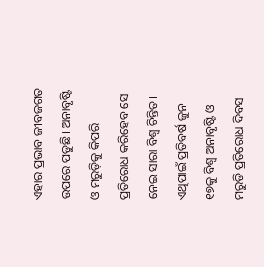ଏହାର ପ୍ରଭାବ ଜୀବଜଗତ ଉପରେ ପଡୁଛି। ଅନାବୃଷ୍ଟି ଓ ମରୁଡ଼ିକୁ କିପରି ପ୍ରତିରୋଧ କରିହେବ ସେ ନେଇ ସାରା ବିଶ୍ୱ ଚିନ୍ତିତ। ଏଥିପାଇଁ ପ୍ରତିବର୍ଷ ଜୁନ ୧୭କୁ ବିଶ୍ୱ ଅନାବୃଷ୍ଟି ଓ ମରୁଡି ପ୍ରତିରୋଧ ଦିବସ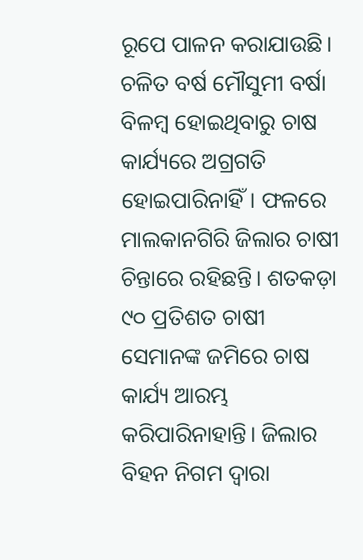ରୂପେ ପାଳନ କରାଯାଉଛି। ଚଳିତ ବର୍ଷ ମୌସୁମୀ ବର୍ଷା ବିଳମ୍ବ ହୋଇଥିବାରୁ ଚାଷ କାର୍ଯ୍ୟରେ ଅଗ୍ରଗତି ହୋଇପାରିନାହିଁ। ଫଳରେ ମାଲକାନଗିରି ଜିଲାର ଚାଷୀ ଚିନ୍ତାରେ ରହିଛନ୍ତି। ଶତକଡ଼ା ୯୦ ପ୍ରତିଶତ ଚାଷୀ ସେମାନଙ୍କ ଜମିରେ ଚାଷ କାର୍ଯ୍ୟ ଆରମ୍ଭ କରିପାରିନାହାନ୍ତି। ଜିଲାର ବିହନ ନିଗମ ଦ୍ୱାରା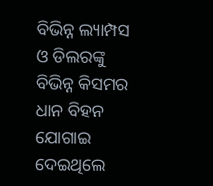ବିଭିନ୍ନ ଲ୍ୟାମ୍ପସ ଓ ଡିଲରଙ୍କୁ ବିଭିନ୍ନ କିସମର ଧାନ ବିହନ ଯୋଗାଇ ଦେଇଥିଲେ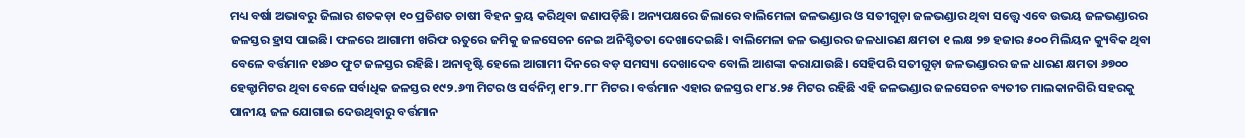ମଧ୍ୟ ବର୍ଷା ଅଭାବରୁ ଜିଲାର ଶତକଡ଼ା ୧୦ ପ୍ରତିଶତ ଚାଷୀ ବିହନ କ୍ରୟ କରିଥିବା ଜଣାପଡ଼ିଛି। ଅନ୍ୟପକ୍ଷରେ ଜିଲାରେ ବାଲିମେଳା ଜଳଭଣ୍ଡାର ଓ ସତୀଗୁଡ଼ା ଜଳଭଣ୍ଡାର ଥିବା ସତ୍ତ୍ୱେ ଏବେ ଉଭୟ ଜଳଭଣ୍ଡାରର ଜଳସ୍ତର ହ୍ରାସ ପାଇଛି। ଫଳରେ ଆଗାମୀ ଖରିଫ ଋତୁରେ ଜମିକୁ ଜଳସେଚନ ନେଇ ଅନିଶ୍ଚିତତା ଦେଖାଦେଇଛି। ବାଲିମେଳା ଜଳ ଭଣ୍ଡାରର ଜଳଧାରଣ କ୍ଷମତା ୧ ଲକ୍ଷ ୨୭ ହଜାର ୫୦୦ ମିଲିୟନ କ୍ୟୁବିକ ଥିବା ବେଳେ ବର୍ତ୍ତମାନ ୧୪୬୦ ଫୁଟ ଜଳସ୍ତର ରହିଛି। ଅନାବୃଷ୍ଟି ହେଲେ ଆଗାମୀ ଦିନରେ ବଡ଼ ସମସ୍ୟା ଦେଖାଦେବ ବୋଲି ଆଶଙ୍କା କରାଯାଉଛି। ସେହିପରି ସତୀଗୁଡ଼ା ଜଳଭଣ୍ଡାରର ଜଳ ଧାରଣ କ୍ଷମତା ୬୭୦୦ ହେକ୍ଟାମିଟର ଥିବା ବେଳେ ସର୍ବାଧିକ ଜଳସ୍ତର ୧୯୨.୬୩ ମିଟର ଓ ସର୍ବନିମ୍ନ ୧୮୨.୮୮ ମିଟର। ବର୍ତ୍ତମାନ ଏହାର ଜଳସ୍ତର ୧୮୪.୨୫ ମିଟର ରହିଛି ଏହି ଜଳଭଣ୍ଡାର ଜଳସେଚନ ବ୍ୟତୀତ ମାଲକାନଗିରି ସହରକୁ ପାନୀୟ ଜଳ ଯୋଗାଇ ଦେଉଥିବାରୁ ବର୍ତ୍ତମାନ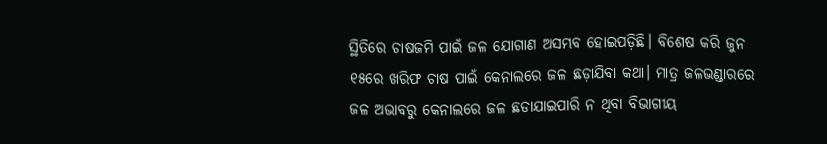ସ୍ଥିତିରେ ଚାଷଜମି ପାଇଁ ଜଳ ଯୋଗାଣ ଅସମ୍ଭବ ହୋଇପଡ଼ିଛି। ବିଶେଷ କରି ଜୁନ ୧୫ରେ ଖରିଫ ଚାଷ ପାଇଁ କେନାଲରେ ଜଳ ଛଡ଼ାଯିବା କଥା। ମାତ୍ର ଜଳଭଣ୍ଡାରରେ ଜଳ ଅଭାବରୁ କେନାଲରେ ଜଳ ଛଡାଯାଇପାରି ନ ଥିବା ବିଭାଗୀୟ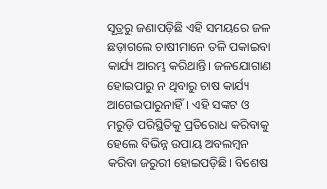ସୂତ୍ରରୁ ଜଣାପଡ଼ିଛି ଏହି ସମୟରେ ଜଳ ଛଡ଼ାଗଲେ ଚାଷୀମାନେ ତଳି ପକାଇବା କାର୍ଯ୍ୟ ଆରମ୍ଭ କରିଥାନ୍ତି। ଜଳଯୋଗାଣ ହୋଇପାରୁ ନ ଥିବାରୁ ଚାଷ କାର୍ଯ୍ୟ ଆଗେଇପାରୁନାହିଁ। ଏହି ସଙ୍କଟ ଓ ମରୁଡ଼ି ପରିସ୍ଥିତିକୁ ପ୍ରତିରୋଧ କରିବାକୁ ହେଲେ ବିଭିନ୍ନ ଉପାୟ ଅବଲମ୍ବନ କରିବା ଜରୁରୀ ହୋଇପଡ଼ିଛି। ବିଶେଷ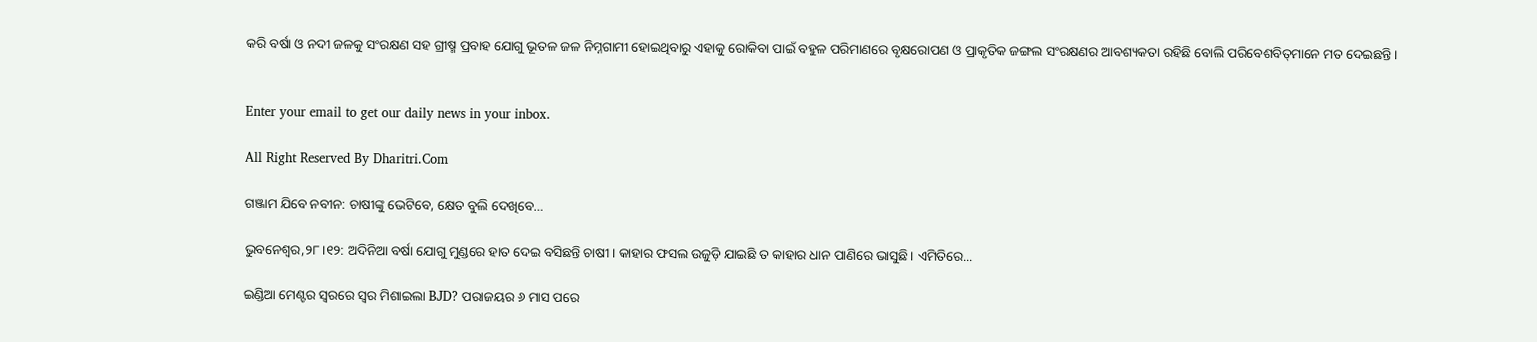କରି ବର୍ଷା ଓ ନଦୀ ଜଳକୁ ସଂରକ୍ଷଣ ସହ ଗ୍ରୀଷ୍ମ ପ୍ରବାହ ଯୋଗୁ ଭୂତଳ ଜଳ ନିମ୍ନଗାମୀ ହୋଇଥିବାରୁ ଏହାକୁ ରୋକିବା ପାଇଁ ବହୁଳ ପରିମାଣରେ ବୃକ୍ଷରୋପଣ ଓ ପ୍ରାକୃତିକ ଜଙ୍ଗଲ ସଂରକ୍ଷଣର ଆବଶ୍ୟକତା ରହିଛି ବୋଲି ପରିବେଶବିତ୍‌ମାନେ ମତ ଦେଇଛନ୍ତି।


Enter your email to get our daily news in your inbox.

All Right Reserved By Dharitri.Com

ଗଞ୍ଜାମ ଯିବେ ନବୀନ: ଚାଷୀଙ୍କୁ ଭେଟିବେ, କ୍ଷେତ ବୁଲି ଦେଖିବେ…

ଭୁବନେଶ୍ୱର,୨୮।୧୨: ଅଦିନିଆ ବର୍ଷା ଯୋଗୁ ମୁଣ୍ଡରେ ହାତ ଦେଇ ବସିଛନ୍ତି ଚାଷୀ। କାହାର ଫସଲ ଉଜୁଡ଼ି ଯାଇଛି ତ କାହାର ଧାନ ପାଣିରେ ଭାସୁଛି। ଏମିତିରେ...

ଇଣ୍ଡିଆ ମେଣ୍ଟର ସ୍ବରରେ ସ୍ବର ମିଶାଇଲା BJD? ପରାଜୟର ୬ ମାସ ପରେ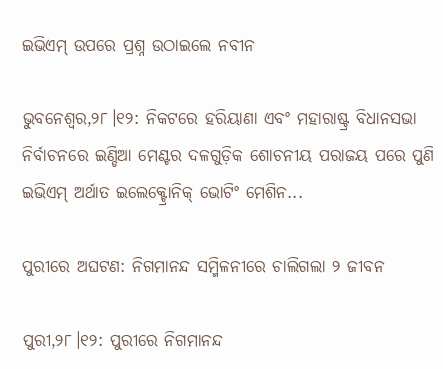ଇଭିଏମ୍‌ ଉପରେ ପ୍ରଶ୍ନ ଉଠାଇଲେ ନବୀନ

ଭୁବନେଶ୍ୱର,୨୮।୧୨: ନିକଟରେ ହରିୟାଣା ଏବଂ ମହାରାଷ୍ଟ୍ର ବିଧାନସଭା ନିର୍ବାଚନରେ ଇଣ୍ଡିଆ ମେଣ୍ଟର ଦଳଗୁଡ଼ିକ ଶୋଚନୀୟ ପରାଜୟ ପରେ ପୁଣି ଇଭିଏମ୍‌ ଅର୍ଥାତ ଇଲେକ୍ଟ୍ରୋନିକ୍‌ ଭୋଟିଂ ମେଶିନ...

ପୁରୀରେ ଅଘଟଣ: ନିଗମାନନ୍ଦ ସମ୍ମିଳନୀରେ ଚାଲିଗଲା ୨ ଜୀବନ

ପୁରୀ,୨୮।୧୨: ପୁରୀରେ ନିଗମାନନ୍ଦ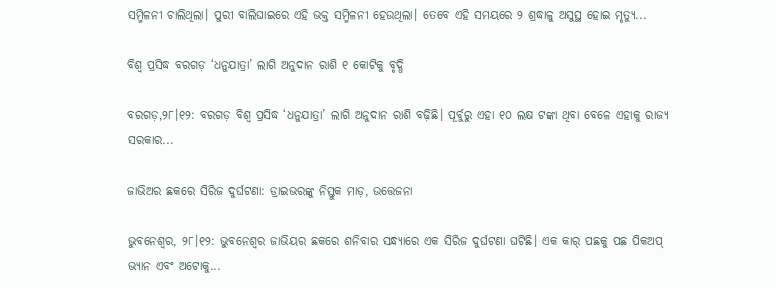ସମ୍ମିଳନୀ ଚାଲିଥିଲା। ପୁରୀ ବାଲିଘାଇରେ ଏହି ଭକ୍ତ ସମ୍ମିଳନୀ ହେଉଥିଲା। ତେବେ ଏହି ସମୟରେ ୨ ଶ୍ରଦ୍ଧାଳୁ ଅସୁସ୍ଥ ହୋଇ ମୃତ୍ୟୁ...

ବିଶ୍ୱ ପ୍ରସିଦ୍ଧ ବରଗଡ଼ ‘ଧନୁଯାତ୍ରା’ ଲାଗି ଅନୁଦାନ ରାଶି ୧ କୋଟିକୁ ବୃଦ୍ଧି

ବରଗଡ଼,୨୮।୧୨: ବରଗଡ଼ ବିଶ୍ୱ ପ୍ରସିଦ୍ଧ ‘ଧନୁଯାତ୍ରା’ ଲାଗି ଅନୁଦାନ ରାଶି ବଢ଼ିଛି। ପୂର୍ବୁରୁ ଏହା ୧୦ ଲକ୍ଷ ଟଙ୍କା ଥିବା ବେଳେ ଏହାକୁ ରାଜ୍ୟ ସରକାର...

ଜାଭିଅର ଛକରେ ସିରିଜ ଦୁର୍ଘଟଣା: ଡ୍ରାଇଭରଙ୍କୁ ନିସ୍ତୁକ ମାଡ଼, ଉତ୍ତେଜନା

ଭୁବନେଶ୍ୱର, ୨୮।୧୨: ଭୁବନେଶ୍ୱର ଜାଭିୟର ଛକରେ ଶନିବାର ସନ୍ଧ୍ୟାରେ ଏକ ସିରିଜ ଦୁର୍ଘଟଣା ଘଟିଛି। ଏକ କାର୍‌ ପଛକୁ ପଛ ପିକଅପ୍‌ ଭ୍ୟାନ ଏବଂ ଅଟୋକୁ...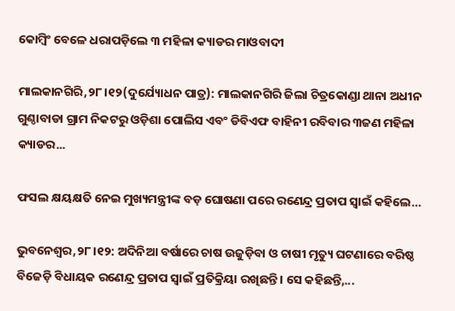କୋମ୍ବିଂ ବେଳେ ଧରାପଡ଼ିଲେ ୩ ମହିଳା କ୍ୟାଡର ମାଓବାଦୀ

ମାଲକାନଗିରି,୨୮।୧୨(ଦୁର୍ଯ୍ୟୋଧନ ପାତ୍ର): ମାଲକାନଗିରି ଜିଲା ଚିତ୍ରକୋଣ୍ଡା ଥାନା ଅଧୀନ ଗୁଣ୍ଠାବାଡା ଗ୍ରାମ ନିକଟରୁ ଓଡ଼ିଶା ପୋଲିସ ଏବଂ ଡିବିଏଫ ବାହିନୀ ରବିବାର ୩ଜଣ ମହିଳା କ୍ୟାଡର...

ଫସଲ କ୍ଷୟକ୍ଷତି ନେଇ ମୁଖ୍ୟମନ୍ତ୍ରୀଙ୍କ ବଡ଼ ଘୋଷଣା ପରେ ରଣେନ୍ଦ୍ର ପ୍ରତାପ ସ୍ବାଇଁ କହିଲେ…

ଭୁବନେଶ୍ୱର,୨୮।୧୨: ଅଦିନିଆ ବର୍ଷାରେ ଚାଷ ଉଜୁଡ଼ିବା ଓ ଚାଷୀ ମୃତ୍ୟୁ ଘଟଣାରେ ବରିଷ୍ଠ ବିଜେଡ଼ି ବିଧାୟକ ରଣେନ୍ଦ୍ର ପ୍ରତାପ ସ୍ବାଇଁ ପ୍ରତିକ୍ରିୟା ରଖିଛନ୍ତି। ସେ କହିଛନ୍ତି,...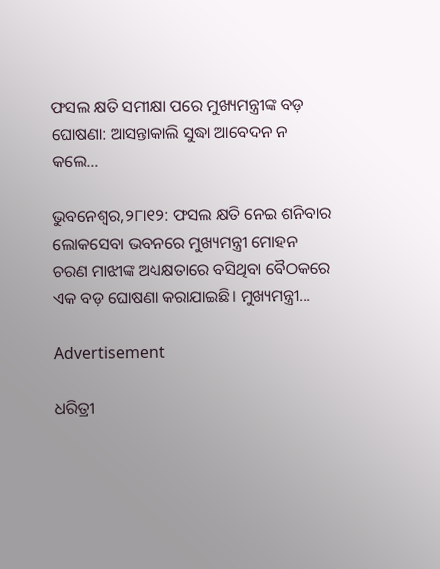ଫସଲ କ୍ଷତି ସମୀକ୍ଷା ପରେ ମୁଖ୍ୟମନ୍ତ୍ରୀଙ୍କ ବଡ଼ ଘୋଷଣା: ଆସନ୍ତାକାଲି ସୁଦ୍ଧା ଆବେଦନ ନ କଲେ…

ଭୁବନେଶ୍ୱର,୨୮ା୧୨: ଫସଲ କ୍ଷତି ନେଇ ଶନିବାର ଲୋକସେବା ଭବନରେ ମୁଖ୍ୟମନ୍ତ୍ରୀ ମୋହନ ଚରଣ ମାଝୀଙ୍କ ଅଧ୍ୟକ୍ଷତାରେ ବସିଥିବା ବୈଠକରେ ଏକ ବଡ଼ ଘୋଷଣା କରାଯାଇଛି। ମୁଖ୍ୟମନ୍ତ୍ରୀ...

Advertisement

ଧରିତ୍ରୀ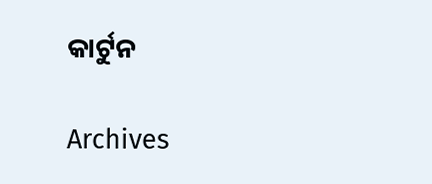କାର୍ଟୁନ

Archives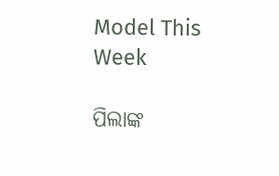Model This Week

ପିଲାଙ୍କ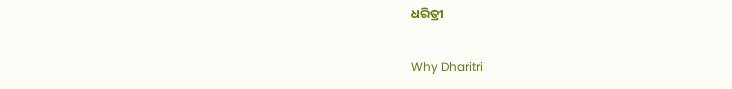ଧରିତ୍ରୀ

Why Dharitri